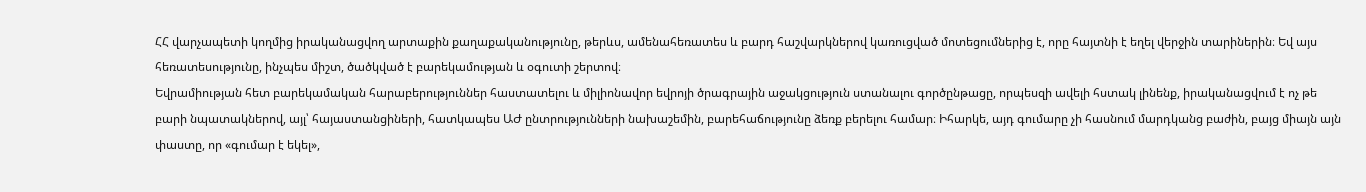ՀՀ վարչապետի կողմից իրականացվող արտաքին քաղաքականությունը, թերևս, ամենահեռատես և բարդ հաշվարկներով կառուցված մոտեցումներից է, որը հայտնի է եղել վերջին տարիներին։ Եվ այս հեռատեսությունը, ինչպես միշտ, ծածկված է բարեկամության և օգուտի շերտով։
Եվրամիության հետ բարեկամական հարաբերություններ հաստատելու և միլիոնավոր եվրոյի ծրագրային աջակցություն ստանալու գործընթացը, որպեսզի ավելի հստակ լինենք, իրականացվում է ոչ թե բարի նպատակներով, այլ՝ հայաստանցիների, հատկապես ԱԺ ընտրությունների նախաշեմին, բարեհաճությունը ձեռք բերելու համար։ Իհարկե, այդ գումարը չի հասնում մարդկանց բաժին, բայց միայն այն փաստը, որ «գումար է եկել»,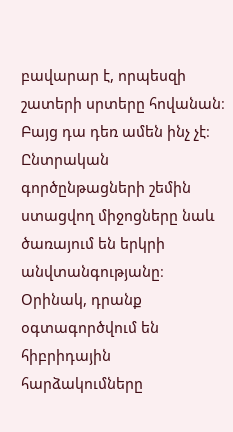բավարար է, որպեսզի շատերի սրտերը հովանան։
Բայց դա դեռ ամեն ինչ չէ։ Ընտրական գործընթացների շեմին ստացվող միջոցները նաև ծառայում են երկրի անվտանգությանը։ Օրինակ, դրանք օգտագործվում են հիբրիդային հարձակումները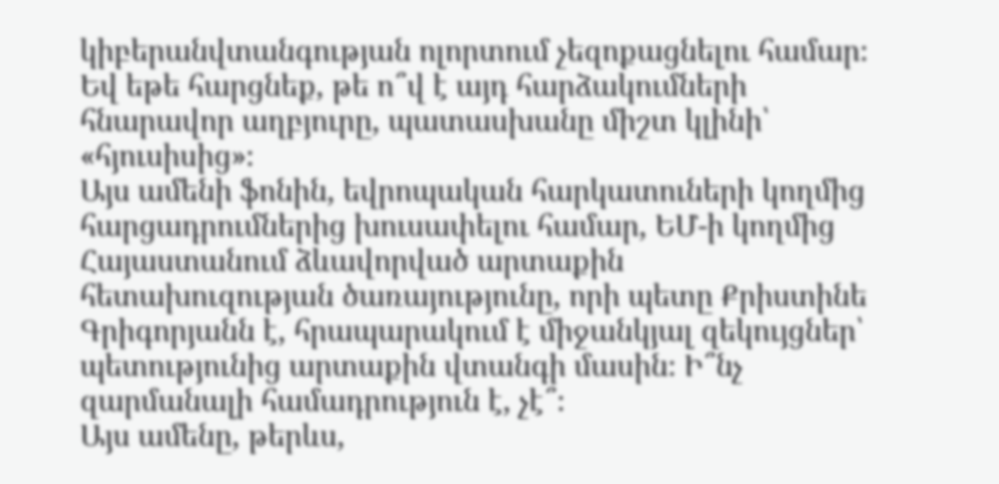կիբերանվտանգության ոլորտում չեզոքացնելու համար։ Եվ եթե հարցնեք, թե ո՞վ է այդ հարձակումների հնարավոր աղբյուրը, պատասխանը միշտ կլինի՝ «հյուսիսից»։
Այս ամենի ֆոնին, եվրոպական հարկատուների կողմից հարցադրումներից խուսափելու համար, ԵՄ-ի կողմից Հայաստանում ձևավորված արտաքին հետախուզության ծառայությունը, որի պետը Քրիստինե Գրիգորյանն է, հրապարակում է միջանկյալ զեկույցներ՝ պետությունից արտաքին վտանգի մասին։ Ի՞նչ զարմանալի համադրություն է, չէ՞։
Այս ամենը, թերևս,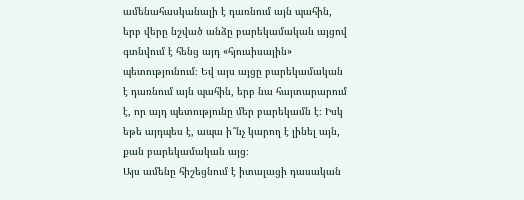ամենահասկանալի է դառնում այն պահին, երբ վերը նշված անձը բարեկամական այցով գտնվում է հենց այդ «հյուսիսային» պետությունում։ Եվ այս այցը բարեկամական է դառնում այն պահին, երբ նա հայտարարում է, որ այդ պետությունը մեր բարեկամն է։ Իսկ եթե այդպես է, ապա ի՞նչ կարող է լինել այն, քան բարեկամական այց։
Այս ամենը հիշեցնում է իտալացի դասական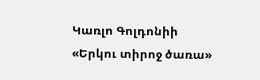Կառլո Գոլդոնիի «Երկու տիրոջ ծառա»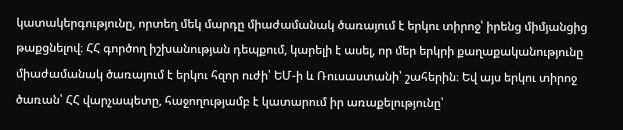կատակերգությունը, որտեղ մեկ մարդը միաժամանակ ծառայում է երկու տիրոջ՝ իրենց միմյանցից թաքցնելով։ ՀՀ գործող իշխանության դեպքում, կարելի է ասել, որ մեր երկրի քաղաքականությունը միաժամանակ ծառայում է երկու հզոր ուժի՝ ԵՄ-ի և Ռուսաստանի՝ շահերին։ Եվ այս երկու տիրոջ ծառան՝ ՀՀ վարչապետը, հաջողությամբ է կատարում իր առաքելությունը՝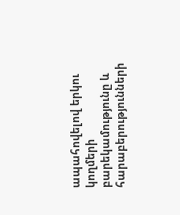ապահովելով երկու կողմերի բարեկամությունը և հարաբերությունների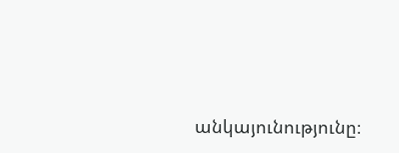անկայունությունը։